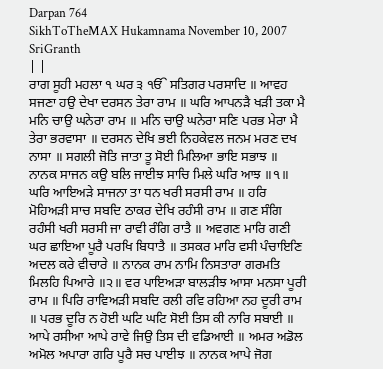Darpan 764
SikhToTheMAX Hukamnama November 10, 2007 SriGranth
| |
ਰਾਗ ਸੂਹੀ ਮਹਲਾ ੧ ਘਰ ੩ ੴ ਸਤਿਗਰ ਪਰਸਾਦਿ ॥ ਆਵਹ ਸਜਣਾ ਹਉ ਦੇਖਾ ਦਰਸਨ ਤੇਰਾ ਰਾਮ ॥ ਘਰਿ ਆਪਨੜੈ ਖੜੀ ਤਕਾ ਮੈ ਮਨਿ ਚਾਉ ਘਨੇਰਾ ਰਾਮ ॥ ਮਨਿ ਚਾਉ ਘਨੇਰਾ ਸਣਿ ਪਰਭ ਮੇਰਾ ਮੈ ਤੇਰਾ ਭਰਵਾਸਾ ॥ ਦਰਸਨ ਦੇਖਿ ਭਈ ਨਿਹਕੇਵਲ ਜਨਮ ਮਰਣ ਦਖ ਨਾਸਾ ॥ ਸਗਲੀ ਜੋਤਿ ਜਾਤਾ ਤੂ ਸੋਈ ਮਿਲਿਆ ਭਾਇ ਸਭਾਝ ॥ ਨਾਨਕ ਸਾਜਨ ਕਉ ਬਲਿ ਜਾਈਝ ਸਾਚਿ ਮਿਲੇ ਘਰਿ ਆਝ ॥੧॥ ਘਰਿ ਆਇਅੜੇ ਸਾਜਨਾ ਤਾ ਧਨ ਖਰੀ ਸਰਸੀ ਰਾਮ ॥ ਹਰਿ ਮੋਹਿਅੜੀ ਸਾਚ ਸਬਦਿ ਠਾਕਰ ਦੇਖਿ ਰਹੰਸੀ ਰਾਮ ॥ ਗਣ ਸੰਗਿ ਰਹੰਸੀ ਖਰੀ ਸਰਸੀ ਜਾ ਰਾਵੀ ਰੰਗਿ ਰਾਤੈ ॥ ਅਵਗਣ ਮਾਰਿ ਗਣੀ ਘਰ ਛਾਇਆ ਪੂਰੈ ਪਰਖਿ ਬਿਧਾਤੈ ॥ ਤਸਕਰ ਮਾਰਿ ਵਸੀ ਪੰਚਾਇਣਿ ਅਦਲ ਕਰੇ ਵੀਚਾਰੇ ॥ ਨਾਨਕ ਰਾਮ ਨਾਮਿ ਨਿਸਤਾਰਾ ਗਰਮਤਿ ਮਿਲਹਿ ਪਿਆਰੇ ॥੨॥ ਵਰ ਪਾਇਅੜਾ ਬਾਲੜੀਝ ਆਸਾ ਮਨਸਾ ਪੂਰੀ ਰਾਮ ॥ ਪਿਰਿ ਰਾਵਿਅੜੀ ਸਬਦਿ ਰਲੀ ਰਵਿ ਰਹਿਆ ਨਹ ਦੂਰੀ ਰਾਮ ॥ ਪਰਭ ਦੂਰਿ ਨ ਹੋਈ ਘਟਿ ਘਟਿ ਸੋਈ ਤਿਸ ਕੀ ਨਾਰਿ ਸਬਾਈ ॥ ਆਪੇ ਰਸੀਆ ਆਪੇ ਰਾਵੇ ਜਿਉ ਤਿਸ ਦੀ ਵਡਿਆਈ ॥ ਅਮਰ ਅਡੋਲ ਅਮੋਲ ਅਪਾਰਾ ਗਰਿ ਪੂਰੈ ਸਚ ਪਾਈਝ ॥ ਨਾਨਕ ਆਪੇ ਜੋਗ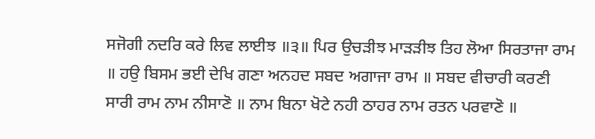ਸਜੋਗੀ ਨਦਰਿ ਕਰੇ ਲਿਵ ਲਾਈਝ ॥੩॥ ਪਿਰ ਉਚੜੀਝ ਮਾੜੜੀਝ ਤਿਹ ਲੋਆ ਸਿਰਤਾਜਾ ਰਾਮ ॥ ਹਉ ਬਿਸਮ ਭਈ ਦੇਖਿ ਗਣਾ ਅਨਹਦ ਸਬਦ ਅਗਾਜਾ ਰਾਮ ॥ ਸਬਦ ਵੀਚਾਰੀ ਕਰਣੀ ਸਾਰੀ ਰਾਮ ਨਾਮ ਨੀਸਾਣੋ ॥ ਨਾਮ ਬਿਨਾ ਖੋਟੇ ਨਹੀ ਠਾਹਰ ਨਾਮ ਰਤਨ ਪਰਵਾਣੋ ॥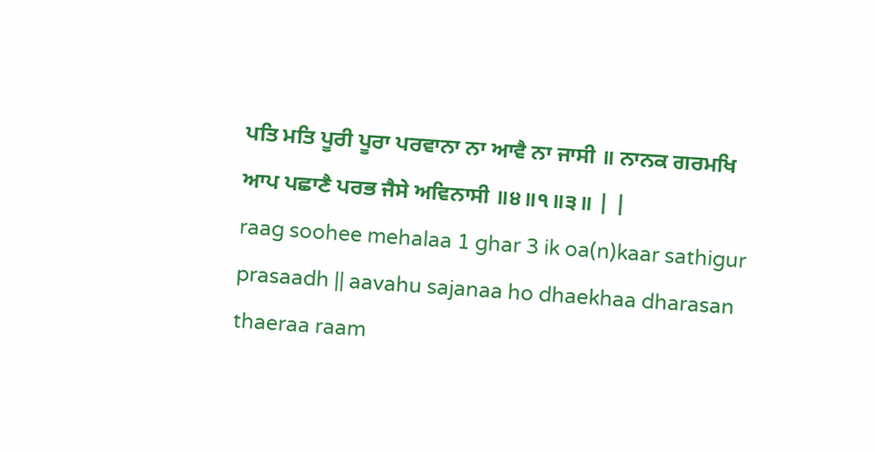ਪਤਿ ਮਤਿ ਪੂਰੀ ਪੂਰਾ ਪਰਵਾਨਾ ਨਾ ਆਵੈ ਨਾ ਜਾਸੀ ॥ ਨਾਨਕ ਗਰਮਖਿ ਆਪ ਪਛਾਣੈ ਪਰਭ ਜੈਸੇ ਅਵਿਨਾਸੀ ॥੪॥੧॥੩॥ | |
raag soohee mehalaa 1 ghar 3 ik oa(n)kaar sathigur prasaadh || aavahu sajanaa ho dhaekhaa dharasan thaeraa raam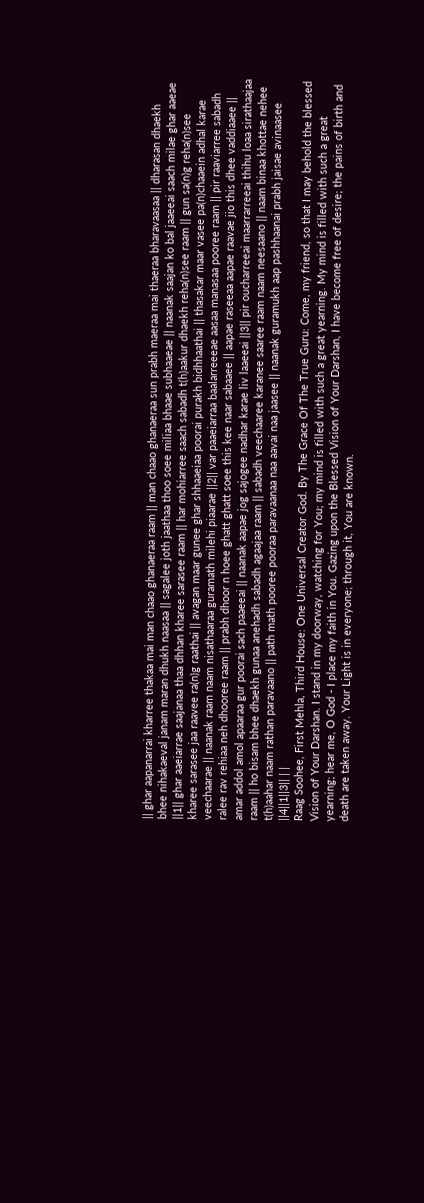|| ghar aapanarrai kharree thakaa mai man chaao ghanaeraa raam || man chaao ghanaeraa sun prabh maeraa mai thaeraa bharavaasaa || dharasan dhaekh bhee nihakaeval janam maran dhukh naasaa || sagalee joth jaathaa thoo soee miliaa bhaae subhaaeae || naanak saajan ko bal jaaeeai saach milae ghar aaeae ||1|| ghar aaeiarrae saajanaa thaa dhhan kharee sarasee raam || har mohiarree saach sabadh t(h)aakur dhaekh reha(n)see raam || gun sa(n)g reha(n)see kharee sarasee jaa raavee ra(n)g raathai || avagan maar gunee ghar shhaaeiaa poorai purakh bidhhaathai || thasakar maar vasee pa(n)chaaein adhal karae veechaarae || naanak raam naam nisathaaraa guramath milehi piaarae ||2|| var paaeiarraa baalarreeeae aasaa manasaa pooree raam || pir raaviarree sabadh ralee rav rehiaa neh dhooree raam || prabh dhoor n hoee ghatt ghatt soee this kee naar sabaaee || aapae raseeaa aapae raavae jio this dhee vaddiaaee || amar addol amol apaaraa gur poorai sach paaeeai || naanak aapae jog sajogee nadhar karae liv laaeeai ||3|| pir oucharreeai maarrarreeai thihu loaa sirathaajaa raam || ho bisam bhee dhaekh gunaa anehadh sabadh agaajaa raam || sabadh veechaaree karanee saaree raam naam neesaano || naam binaa khottae nehee t(h)aahar naam rathan paravaano || path math pooree pooraa paravaanaa naa aavai naa jaasee || naanak guramukh aap pashhaanai prabh jaisae avinaasee ||4||1||3|| | |
Raag Soohee, First Mehla, Third House: One Universal Creator God. By The Grace Of The True Guru: Come, my friend, so that I may behold the blessed Vision of Your Darshan. I stand in my doorway, watching for You; my mind is filled with such a great yearning. My mind is filled with such a great yearning; hear me, O God - I place my faith in You. Gazing upon the Blessed Vision of Your Darshan, I have become free of desire; the pains of birth and death are taken away. Your Light is in everyone; through it, You are known.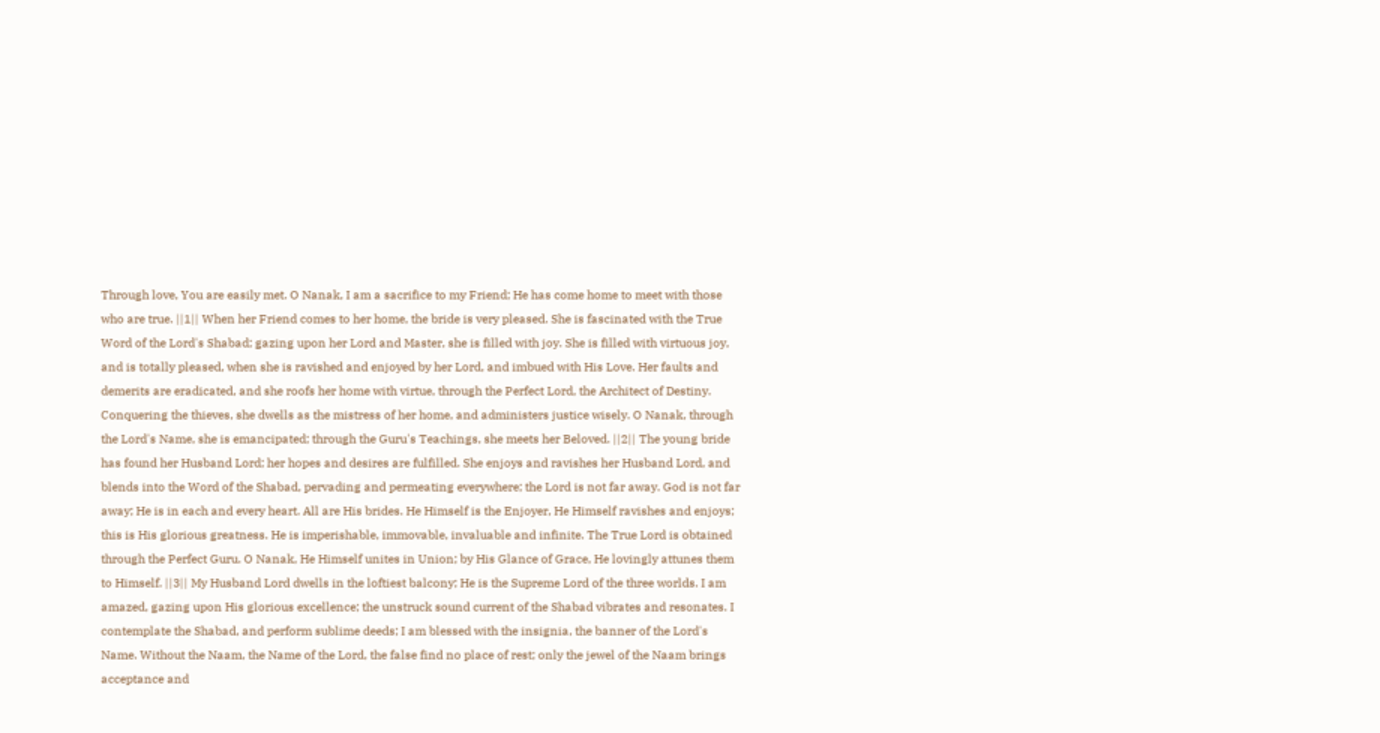Through love, You are easily met. O Nanak, I am a sacrifice to my Friend; He has come home to meet with those who are true. ||1|| When her Friend comes to her home, the bride is very pleased. She is fascinated with the True Word of the Lord's Shabad; gazing upon her Lord and Master, she is filled with joy. She is filled with virtuous joy, and is totally pleased, when she is ravished and enjoyed by her Lord, and imbued with His Love. Her faults and demerits are eradicated, and she roofs her home with virtue, through the Perfect Lord, the Architect of Destiny. Conquering the thieves, she dwells as the mistress of her home, and administers justice wisely. O Nanak, through the Lord's Name, she is emancipated; through the Guru's Teachings, she meets her Beloved. ||2|| The young bride has found her Husband Lord; her hopes and desires are fulfilled. She enjoys and ravishes her Husband Lord, and blends into the Word of the Shabad, pervading and permeating everywhere; the Lord is not far away. God is not far away; He is in each and every heart. All are His brides. He Himself is the Enjoyer, He Himself ravishes and enjoys; this is His glorious greatness. He is imperishable, immovable, invaluable and infinite. The True Lord is obtained through the Perfect Guru. O Nanak, He Himself unites in Union; by His Glance of Grace, He lovingly attunes them to Himself. ||3|| My Husband Lord dwells in the loftiest balcony; He is the Supreme Lord of the three worlds. I am amazed, gazing upon His glorious excellence; the unstruck sound current of the Shabad vibrates and resonates. I contemplate the Shabad, and perform sublime deeds; I am blessed with the insignia, the banner of the Lord's Name. Without the Naam, the Name of the Lord, the false find no place of rest; only the jewel of the Naam brings acceptance and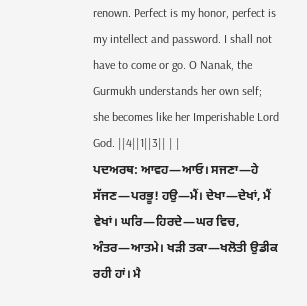renown. Perfect is my honor, perfect is my intellect and password. I shall not have to come or go. O Nanak, the Gurmukh understands her own self; she becomes like her Imperishable Lord God. ||4||1||3|| | |
ਪਦਅਰਥ: ਆਵਹ—ਆਓ। ਸਜਣਾ—ਹੇ ਸੱਜਣ—ਪਰਭੂ! ਹਉ—ਮੈਂ। ਦੇਖਾ—ਦੇਖਾਂ, ਮੈਂ ਵੇਖਾਂ। ਘਰਿ—ਹਿਰਦੇ—ਘਰ ਵਿਚ, ਅੰਤਰ—ਆਤਮੇ। ਖੜੀ ਤਕਾ—ਖਲੋਤੀ ਉਡੀਕ ਰਹੀ ਹਾਂ। ਮੈ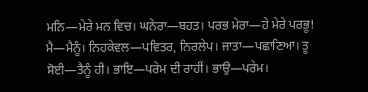ਮਨਿ—ਮੇਰੇ ਮਨ ਵਿਚ। ਘਨੇਰਾ—ਬਹਤ। ਪਰਭ ਮੇਰਾ—ਹੇ ਮੇਰੇ ਪਰਭੂ! ਮੈ—ਮੈਨੂੰ। ਨਿਹਕੇਵਲ—ਪਵਿਤਰ, ਨਿਰਲੇਪ। ਜਾਤਾ—ਪਛਾਣਿਆ। ਤੂ ਸੋਈ—ਤੈਨੂੰ ਹੀ। ਭਾਇ—ਪਰੇਮ ਦੀ ਰਾਹੀਂ। ਭਾਉ—ਪਰੇਮ।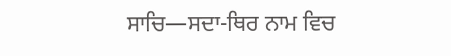ਸਾਚਿ—ਸਦਾ-ਥਿਰ ਨਾਮ ਵਿਚ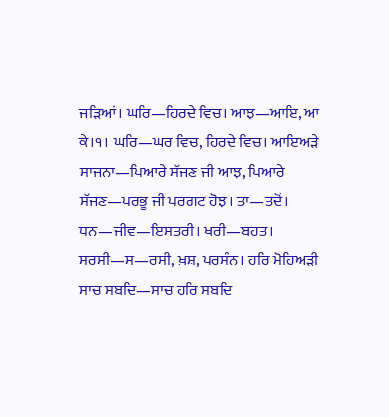ਜੜਿਆਂ। ਘਰਿ—ਹਿਰਦੇ ਵਿਚ। ਆਝ—ਆਇ, ਆ ਕੇ।੧। ਘਰਿ—ਘਰ ਵਿਚ, ਹਿਰਦੇ ਵਿਚ। ਆਇਅੜੇ ਸਾਜਨਾ—ਪਿਆਰੇ ਸੱਜਣ ਜੀ ਆਝ, ਪਿਆਰੇ ਸੱਜਣ—ਪਰਭੂ ਜੀ ਪਰਗਟ ਹੋਝ। ਤਾ—ਤਦੋਂ। ਧਨ—ਜੀਵ—ਇਸਤਰੀ। ਖਰੀ—ਬਹਤ। ਸਰਸੀ—ਸ—ਰਸੀ, ਖ਼ਸ਼, ਪਰਸੰਨ। ਹਰਿ ਮੋਹਿਅੜੀ ਸਾਚ ਸਬਦਿ—ਸਾਚ ਹਰਿ ਸਬਦਿ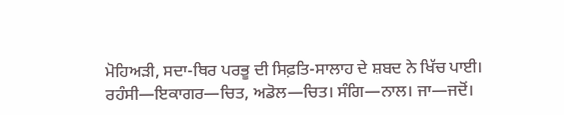ਮੋਹਿਅੜੀ, ਸਦਾ-ਥਿਰ ਪਰਭੂ ਦੀ ਸਿਫ਼ਤਿ-ਸਾਲਾਹ ਦੇ ਸ਼ਬਦ ਨੇ ਖਿੱਚ ਪਾਈ। ਰਹੰਸੀ—ਇਕਾਗਰ—ਚਿਤ, ਅਡੋਲ—ਚਿਤ। ਸੰਗਿ—ਨਾਲ। ਜਾ—ਜਦੋਂ।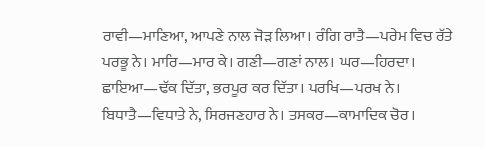ਰਾਵੀ—ਮਾਣਿਆ, ਆਪਣੇ ਨਾਲ ਜੋੜ ਲਿਆ। ਰੰਗਿ ਰਾਤੈ—ਪਰੇਮ ਵਿਚ ਰੱਤੇ ਪਰਭੂ ਨੇ। ਮਾਰਿ—ਮਾਰ ਕੇ। ਗਣੀ—ਗਣਾਂ ਨਾਲ। ਘਰ—ਹਿਰਦਾ। ਛਾਇਆ—ਢੱਕ ਦਿੱਤਾ, ਭਰਪੂਰ ਕਰ ਦਿੱਤਾ। ਪਰਖਿ—ਪਰਖ ਨੇ। ਬਿਧਾਤੈ—ਵਿਧਾਤੇ ਨੇ, ਸਿਰਜਣਹਾਰ ਨੇ। ਤਸਕਰ—ਕਾਮਾਦਿਕ ਚੋਰ।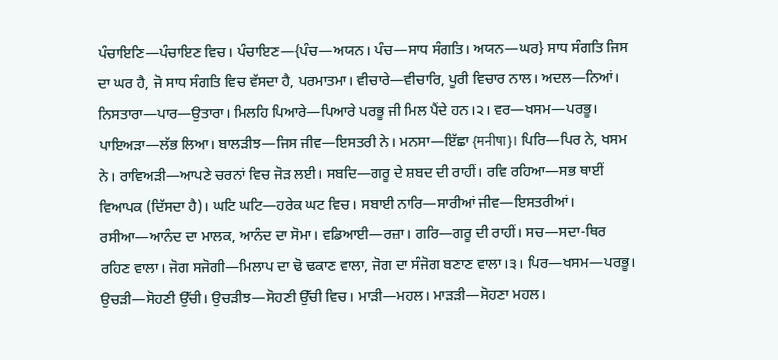ਪੰਚਾਇਣਿ—ਪੰਚਾਇਣ ਵਿਚ। ਪੰਚਾਇਣ—{ਪੰਚ—ਅਯਨ। ਪੰਚ—ਸਾਧ ਸੰਗਤਿ। ਅਯਨ—ਘਰ} ਸਾਧ ਸੰਗਤਿ ਜਿਸ ਦਾ ਘਰ ਹੈ, ਜੋ ਸਾਧ ਸੰਗਤਿ ਵਿਚ ਵੱਸਦਾ ਹੈ, ਪਰਮਾਤਮਾ। ਵੀਚਾਰੇ—ਵੀਚਾਰਿ, ਪੂਰੀ ਵਿਚਾਰ ਨਾਲ। ਅਦਲ—ਨਿਆਂ। ਨਿਸਤਾਰਾ—ਪਾਰ—ਉਤਾਰਾ। ਮਿਲਹਿ ਪਿਆਰੇ—ਪਿਆਰੇ ਪਰਭੂ ਜੀ ਮਿਲ ਪੈਂਦੇ ਹਨ।੨। ਵਰ—ਖਸਮ—ਪਰਭੂ। ਪਾਇਅੜਾ—ਲੱਭ ਲਿਆ। ਬਾਲੜੀਝ—ਜਿਸ ਜੀਵ—ਇਸਤਰੀ ਨੇ। ਮਨਸਾ—ਇੱਛਾ {मनीषा}। ਪਿਰਿ—ਪਿਰ ਨੇ, ਖਸਮ ਨੇ। ਰਾਵਿਅੜੀ—ਆਪਣੇ ਚਰਨਾਂ ਵਿਚ ਜੋੜ ਲਈ। ਸਬਦਿ—ਗਰੂ ਦੇ ਸ਼ਬਦ ਦੀ ਰਾਹੀਂ। ਰਵਿ ਰਹਿਆ—ਸਭ ਥਾਈਂ ਵਿਆਪਕ (ਦਿੱਸਦਾ ਹੈ)। ਘਟਿ ਘਟਿ—ਹਰੇਕ ਘਟ ਵਿਚ। ਸਬਾਈ ਨਾਰਿ—ਸਾਰੀਆਂ ਜੀਵ—ਇਸਤਰੀਆਂ। ਰਸੀਆ—ਆਨੰਦ ਦਾ ਮਾਲਕ, ਆਨੰਦ ਦਾ ਸੋਮਾ। ਵਡਿਆਈ—ਰਜ਼ਾ। ਗਰਿ—ਗਰੂ ਦੀ ਰਾਹੀਂ। ਸਚ—ਸਦਾ-ਥਿਰ ਰਹਿਣ ਵਾਲਾ। ਜੋਗ ਸਜੋਗੀ—ਮਿਲਾਪ ਦਾ ਢੋ ਢਕਾਣ ਵਾਲਾ, ਜੋਗ ਦਾ ਸੰਜੋਗ ਬਣਾਣ ਵਾਲਾ।੩। ਪਿਰ—ਖਸਮ—ਪਰਭੂ। ਉਚੜੀ—ਸੋਹਣੀ ਉੱਚੀ। ਉਚੜੀਝ—ਸੋਹਣੀ ਉੱਚੀ ਵਿਚ। ਮਾੜੀ—ਮਹਲ। ਮਾੜੜੀ—ਸੋਹਣਾ ਮਹਲ।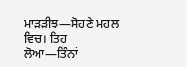ਮਾੜੜੀਝ—ਸੋਹਣੇ ਮਹਲ ਵਿਚ। ਤਿਹ ਲੋਆ—ਤਿੰਨਾਂ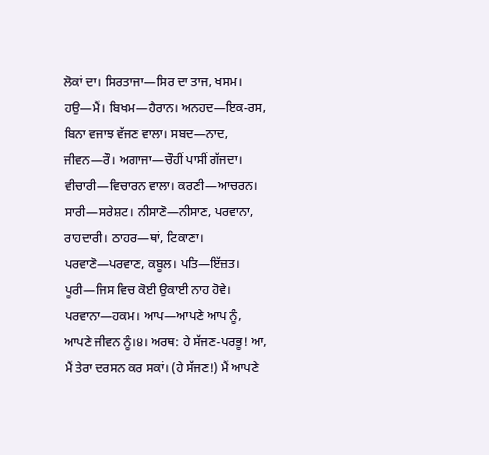ਲੋਕਾਂ ਦਾ। ਸਿਰਤਾਜਾ—ਸਿਰ ਦਾ ਤਾਜ, ਖਸਮ। ਹਉ—ਮੈਂ। ਬਿਖਮ—ਹੈਰਾਨ। ਅਨਹਦ—ਇਕ-ਰਸ, ਬਿਨਾ ਵਜਾਝ ਵੱਜਣ ਵਾਲਾ। ਸਬਦ—ਨਾਦ, ਜੀਵਨ—ਰੌ। ਅਗਾਜਾ—ਚੌਹੀਂ ਪਾਸੀਂ ਗੱਜਦਾ। ਵੀਚਾਰੀ—ਵਿਚਾਰਨ ਵਾਲਾ। ਕਰਣੀ—ਆਚਰਨ। ਸਾਰੀ—ਸਰੇਸ਼ਟ। ਨੀਸਾਣੋ—ਨੀਸਾਣ, ਪਰਵਾਨਾ, ਰਾਹਦਾਰੀ। ਠਾਹਰ—ਥਾਂ, ਟਿਕਾਣਾ। ਪਰਵਾਣੋ—ਪਰਵਾਣ, ਕਬੂਲ। ਪਤਿ—ਇੱਜ਼ਤ। ਪੂਰੀ—ਜਿਸ ਵਿਚ ਕੋਈ ਉਕਾਈ ਨਾਹ ਹੋਵੇ। ਪਰਵਾਨਾ—ਹਕਮ। ਆਪ—ਆਪਣੇ ਆਪ ਨੂੰ, ਆਪਣੇ ਜੀਵਨ ਨੂੰ।੪। ਅਰਥ: ਹੇ ਸੱਜਣ-ਪਰਭੂ! ਆ, ਮੈਂ ਤੇਰਾ ਦਰਸਨ ਕਰ ਸਕਾਂ। (ਹੇ ਸੱਜਣ!) ਮੈਂ ਆਪਣੇ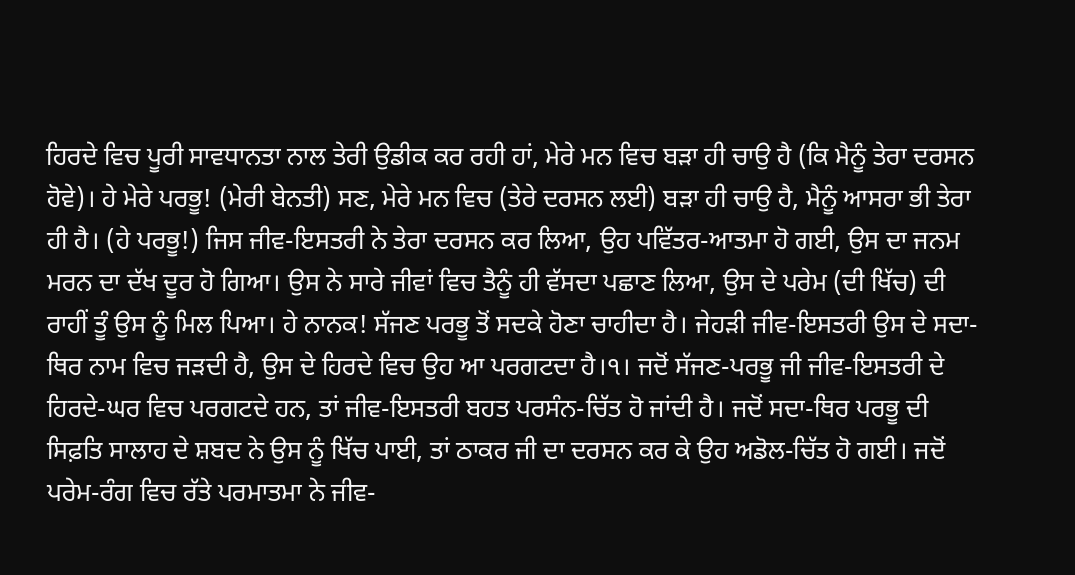ਹਿਰਦੇ ਵਿਚ ਪੂਰੀ ਸਾਵਧਾਨਤਾ ਨਾਲ ਤੇਰੀ ਉਡੀਕ ਕਰ ਰਹੀ ਹਾਂ, ਮੇਰੇ ਮਨ ਵਿਚ ਬੜਾ ਹੀ ਚਾਉ ਹੈ (ਕਿ ਮੈਨੂੰ ਤੇਰਾ ਦਰਸਨ ਹੋਵੇ)। ਹੇ ਮੇਰੇ ਪਰਭੂ! (ਮੇਰੀ ਬੇਨਤੀ) ਸਣ, ਮੇਰੇ ਮਨ ਵਿਚ (ਤੇਰੇ ਦਰਸਨ ਲਈ) ਬੜਾ ਹੀ ਚਾਉ ਹੈ, ਮੈਨੂੰ ਆਸਰਾ ਭੀ ਤੇਰਾ ਹੀ ਹੈ। (ਹੇ ਪਰਭੂ!) ਜਿਸ ਜੀਵ-ਇਸਤਰੀ ਨੇ ਤੇਰਾ ਦਰਸਨ ਕਰ ਲਿਆ, ਉਹ ਪਵਿੱਤਰ-ਆਤਮਾ ਹੋ ਗਈ, ਉਸ ਦਾ ਜਨਮ ਮਰਨ ਦਾ ਦੱਖ ਦੂਰ ਹੋ ਗਿਆ। ਉਸ ਨੇ ਸਾਰੇ ਜੀਵਾਂ ਵਿਚ ਤੈਨੂੰ ਹੀ ਵੱਸਦਾ ਪਛਾਣ ਲਿਆ, ਉਸ ਦੇ ਪਰੇਮ (ਦੀ ਖਿੱਚ) ਦੀ ਰਾਹੀਂ ਤੂੰ ਉਸ ਨੂੰ ਮਿਲ ਪਿਆ। ਹੇ ਨਾਨਕ! ਸੱਜਣ ਪਰਭੂ ਤੋਂ ਸਦਕੇ ਹੋਣਾ ਚਾਹੀਦਾ ਹੈ। ਜੇਹੜੀ ਜੀਵ-ਇਸਤਰੀ ਉਸ ਦੇ ਸਦਾ-ਥਿਰ ਨਾਮ ਵਿਚ ਜੜਦੀ ਹੈ, ਉਸ ਦੇ ਹਿਰਦੇ ਵਿਚ ਉਹ ਆ ਪਰਗਟਦਾ ਹੈ।੧। ਜਦੋਂ ਸੱਜਣ-ਪਰਭੂ ਜੀ ਜੀਵ-ਇਸਤਰੀ ਦੇ ਹਿਰਦੇ-ਘਰ ਵਿਚ ਪਰਗਟਦੇ ਹਨ, ਤਾਂ ਜੀਵ-ਇਸਤਰੀ ਬਹਤ ਪਰਸੰਨ-ਚਿੱਤ ਹੋ ਜਾਂਦੀ ਹੈ। ਜਦੋਂ ਸਦਾ-ਥਿਰ ਪਰਭੂ ਦੀ ਸਿਫ਼ਤਿ ਸਾਲਾਹ ਦੇ ਸ਼ਬਦ ਨੇ ਉਸ ਨੂੰ ਖਿੱਚ ਪਾਈ, ਤਾਂ ਠਾਕਰ ਜੀ ਦਾ ਦਰਸਨ ਕਰ ਕੇ ਉਹ ਅਡੋਲ-ਚਿੱਤ ਹੋ ਗਈ। ਜਦੋਂ ਪਰੇਮ-ਰੰਗ ਵਿਚ ਰੱਤੇ ਪਰਮਾਤਮਾ ਨੇ ਜੀਵ-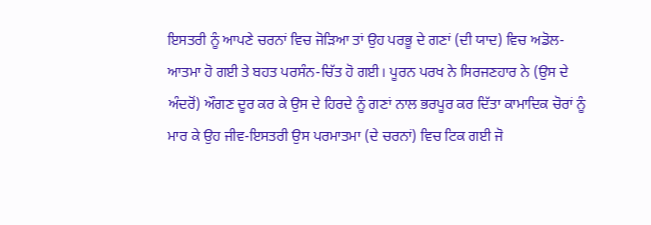ਇਸਤਰੀ ਨੂੰ ਆਪਣੇ ਚਰਨਾਂ ਵਿਚ ਜੋੜਿਆ ਤਾਂ ਉਹ ਪਰਭੂ ਦੇ ਗਣਾਂ (ਦੀ ਯਾਦ) ਵਿਚ ਅਡੋਲ-ਆਤਮਾ ਹੋ ਗਈ ਤੇ ਬਹਤ ਪਰਸੰਨ-ਚਿੱਤ ਹੋ ਗਈ। ਪੂਰਨ ਪਰਖ ਨੇ ਸਿਰਜਣਹਾਰ ਨੇ (ਉਸ ਦੇ ਅੰਦਰੋਂ) ਔਗਣ ਦੂਰ ਕਰ ਕੇ ਉਸ ਦੇ ਹਿਰਦੇ ਨੂੰ ਗਣਾਂ ਨਾਲ ਭਰਪੂਰ ਕਰ ਦਿੱਤਾ ਕਾਮਾਦਿਕ ਚੋਰਾਂ ਨੂੰ ਮਾਰ ਕੇ ਉਹ ਜੀਵ-ਇਸਤਰੀ ਉਸ ਪਰਮਾਤਮਾ (ਦੇ ਚਰਨਾਂ) ਵਿਚ ਟਿਕ ਗਈ ਜੋ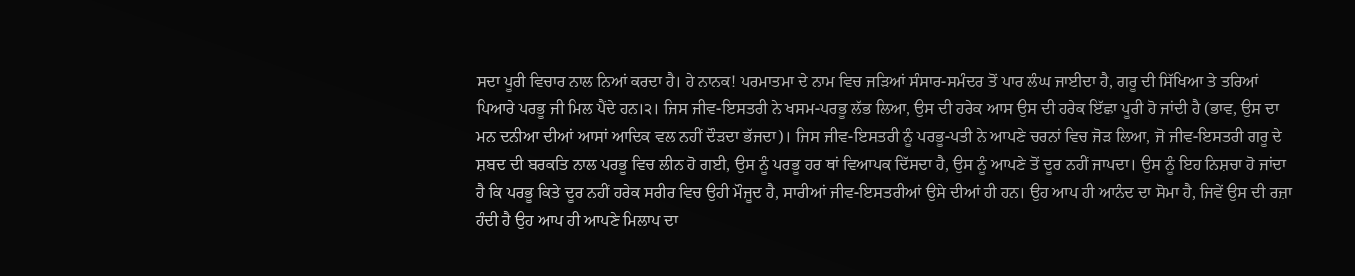ਸਦਾ ਪੂਰੀ ਵਿਚਾਰ ਨਾਲ ਨਿਆਂ ਕਰਦਾ ਹੈ। ਹੇ ਨਾਨਕ! ਪਰਮਾਤਮਾ ਦੇ ਨਾਮ ਵਿਚ ਜੜਿਆਂ ਸੰਸਾਰ-ਸਮੰਦਰ ਤੋਂ ਪਾਰ ਲੰਘ ਜਾਈਦਾ ਹੈ, ਗਰੂ ਦੀ ਸਿੱਖਿਆ ਤੇ ਤਰਿਆਂ ਪਿਆਰੇ ਪਰਭੂ ਜੀ ਮਿਲ ਪੈਂਦੇ ਹਨ।੨। ਜਿਸ ਜੀਵ-ਇਸਤਰੀ ਨੇ ਖਸਮ-ਪਰਭੂ ਲੱਭ ਲਿਆ, ਉਸ ਦੀ ਹਰੇਕ ਆਸ ਉਸ ਦੀ ਹਰੇਕ ਇੱਛਾ ਪੂਰੀ ਹੋ ਜਾਂਦੀ ਹੈ (ਭਾਵ, ਉਸ ਦਾ ਮਨ ਦਨੀਆ ਦੀਆਂ ਆਸਾਂ ਆਦਿਕ ਵਲ ਨਹੀਂ ਦੌੜਦਾ ਭੱਜਦਾ)। ਜਿਸ ਜੀਵ-ਇਸਤਰੀ ਨੂੰ ਪਰਭੂ-ਪਤੀ ਨੇ ਆਪਣੇ ਚਰਨਾਂ ਵਿਚ ਜੋੜ ਲਿਆ, ਜੋ ਜੀਵ-ਇਸਤਰੀ ਗਰੂ ਦੇ ਸ਼ਬਦ ਦੀ ਬਰਕਤਿ ਨਾਲ ਪਰਭੂ ਵਿਚ ਲੀਨ ਹੋ ਗਈ, ਉਸ ਨੂੰ ਪਰਭੂ ਹਰ ਥਾਂ ਵਿਆਪਕ ਦਿੱਸਦਾ ਹੈ, ਉਸ ਨੂੰ ਆਪਣੇ ਤੋਂ ਦੂਰ ਨਹੀਂ ਜਾਪਦਾ। ਉਸ ਨੂੰ ਇਹ ਨਿਸ਼ਚਾ ਹੋ ਜਾਂਦਾ ਹੈ ਕਿ ਪਰਭੂ ਕਿਤੇ ਦੂਰ ਨਹੀਂ ਹਰੇਕ ਸਰੀਰ ਵਿਚ ਉਹੀ ਮੌਜੂਦ ਹੈ, ਸਾਰੀਆਂ ਜੀਵ-ਇਸਤਰੀਆਂ ਉਸੇ ਦੀਆਂ ਹੀ ਹਨ। ਉਹ ਆਪ ਹੀ ਆਨੰਦ ਦਾ ਸੋਮਾ ਹੈ, ਜਿਵੇਂ ਉਸ ਦੀ ਰਜ਼ਾ ਹੰਦੀ ਹੈ ਉਹ ਆਪ ਹੀ ਆਪਣੇ ਮਿਲਾਪ ਦਾ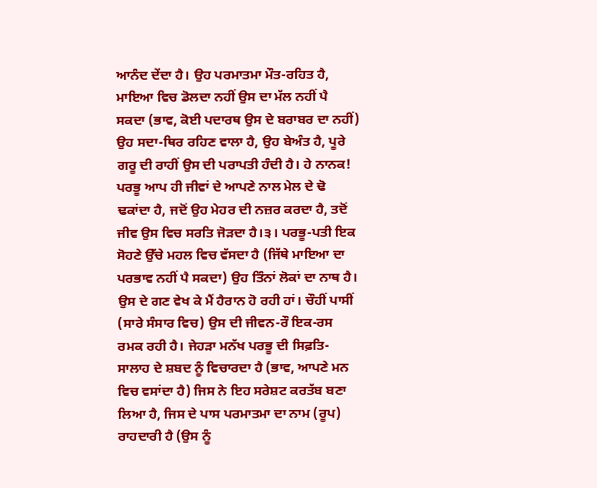ਆਨੰਦ ਦੇਂਦਾ ਹੈ। ਉਹ ਪਰਮਾਤਮਾ ਮੌਤ-ਰਹਿਤ ਹੈ, ਮਾਇਆ ਵਿਚ ਡੋਲਦਾ ਨਹੀਂ ਉਸ ਦਾ ਮੱਲ ਨਹੀਂ ਪੈ ਸਕਦਾ (ਭਾਵ, ਕੋਈ ਪਦਾਰਥ ਉਸ ਦੇ ਬਰਾਬਰ ਦਾ ਨਹੀਂ) ਉਹ ਸਦਾ-ਥਿਰ ਰਹਿਣ ਵਾਲਾ ਹੈ, ਉਹ ਬੇਅੰਤ ਹੈ, ਪੂਰੇ ਗਰੂ ਦੀ ਰਾਹੀਂ ਉਸ ਦੀ ਪਰਾਪਤੀ ਹੰਦੀ ਹੈ। ਹੇ ਨਾਨਕ! ਪਰਭੂ ਆਪ ਹੀ ਜੀਵਾਂ ਦੇ ਆਪਣੇ ਨਾਲ ਮੇਲ ਦੇ ਢੋ ਢਕਾਂਦਾ ਹੈ, ਜਦੋਂ ਉਹ ਮੇਹਰ ਦੀ ਨਜ਼ਰ ਕਰਦਾ ਹੈ, ਤਦੋਂ ਜੀਵ ਉਸ ਵਿਚ ਸਰਤਿ ਜੋੜਦਾ ਹੈ।੩। ਪਰਭੂ-ਪਤੀ ਇਕ ਸੋਹਣੇ ਉੱਚੇ ਮਹਲ ਵਿਚ ਵੱਸਦਾ ਹੈ (ਜਿੱਥੇ ਮਾਇਆ ਦਾ ਪਰਭਾਵ ਨਹੀਂ ਪੈ ਸਕਦਾ) ਉਹ ਤਿੰਨਾਂ ਲੋਕਾਂ ਦਾ ਨਾਥ ਹੈ। ਉਸ ਦੇ ਗਣ ਵੇਖ ਕੇ ਮੈਂ ਹੈਰਾਨ ਹੋ ਰਹੀ ਹਾਂ। ਚੌਹੀਂ ਪਾਸੀਂ (ਸਾਰੇ ਸੰਸਾਰ ਵਿਚ) ਉਸ ਦੀ ਜੀਵਨ-ਰੌ ਇਕ-ਰਸ ਰਮਕ ਰਹੀ ਹੈ। ਜੇਹੜਾ ਮਨੱਖ ਪਰਭੂ ਦੀ ਸਿਫ਼ਤਿ-ਸਾਲਾਹ ਦੇ ਸ਼ਬਦ ਨੂੰ ਵਿਚਾਰਦਾ ਹੈ (ਭਾਵ, ਆਪਣੇ ਮਨ ਵਿਚ ਵਸਾਂਦਾ ਹੈ) ਜਿਸ ਨੇ ਇਹ ਸਰੇਸ਼ਟ ਕਰਤੱਬ ਬਣਾ ਲਿਆ ਹੈ, ਜਿਸ ਦੇ ਪਾਸ ਪਰਮਾਤਮਾ ਦਾ ਨਾਮ (ਰੂਪ) ਰਾਹਦਾਰੀ ਹੈ (ਉਸ ਨੂੰ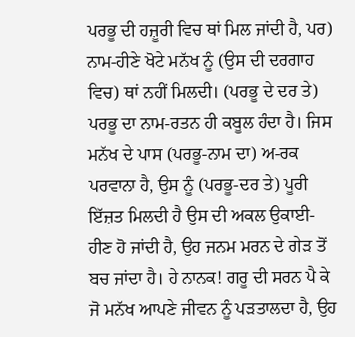ਪਰਭੂ ਦੀ ਹਜ਼ੂਰੀ ਵਿਚ ਥਾਂ ਮਿਲ ਜਾਂਦੀ ਹੈ, ਪਰ) ਨਾਮ-ਹੀਣੇ ਖੋਟੇ ਮਨੱਖ ਨੂੰ (ਉਸ ਦੀ ਦਰਗਾਹ ਵਿਚ) ਥਾਂ ਨਹੀਂ ਮਿਲਦੀ। (ਪਰਭੂ ਦੇ ਦਰ ਤੇ) ਪਰਭੂ ਦਾ ਨਾਮ-ਰਤਨ ਹੀ ਕਬੂਲ ਹੰਦਾ ਹੈ। ਜਿਸ ਮਨੱਖ ਦੇ ਪਾਸ (ਪਰਭੂ-ਨਾਮ ਦਾ) ਅ-ਰਕ ਪਰਵਾਨਾ ਹੈ, ਉਸ ਨੂੰ (ਪਰਭੂ-ਦਰ ਤੇ) ਪੂਰੀ ਇੱਜ਼ਤ ਮਿਲਦੀ ਹੈ ਉਸ ਦੀ ਅਕਲ ਉਕਾਈ-ਹੀਣ ਹੋ ਜਾਂਦੀ ਹੈ, ਉਹ ਜਨਮ ਮਰਨ ਦੇ ਗੇੜ ਤੋਂ ਬਚ ਜਾਂਦਾ ਹੈ। ਹੇ ਨਾਨਕ! ਗਰੂ ਦੀ ਸਰਨ ਪੈ ਕੇ ਜੋ ਮਨੱਖ ਆਪਣੇ ਜੀਵਨ ਨੂੰ ਪੜਤਾਲਦਾ ਹੈ, ਉਹ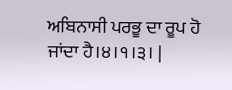ਅਬਿਨਾਸੀ ਪਰਭੂ ਦਾ ਰੂਪ ਹੋ ਜਾਂਦਾ ਹੈ।੪।੧।੩। |